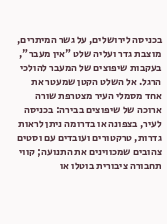בכניסה לירושלים, על גשר המיתרים, מוצבת גדר ועליה שלט "אין מעבר", בעקבות שיפוצים של המעבר להולכי הרגל. אל השלט הקטן שמעטר את אחד מסמלי העיר מצטרפת שורה ארוכה של שיפוצים בבירה: בכניסה לעיר, בצפונה או בדרומה ניתן לראות גדרות, טרקטורים ועובדים עם וסטים צהובים שמכווינים את התנועה; קווי תחבורה ציבורית בוטלו או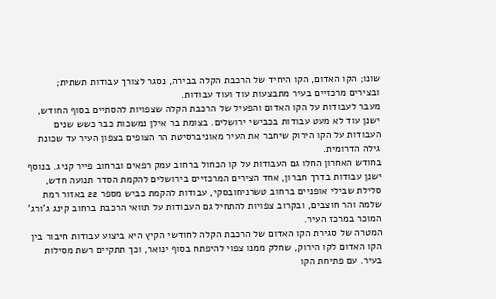שונו; הקו האדום, הקו היחיד של הרכבת הקלה בבירה, נסגר לצורך עבודות תשתית; ובצירים מרכזיים בעיר מתבצעות עוד ועוד עבודות.
מעבר לעבודות על הקו האדום והפעיל של הרכבת הקלה שצפויות להסתיים בסוף החודש, ישנן עוד לא מעט עבודות בכבישי ירושלים. בצומת בר אילן נמשכות כבר כשש שנים העבודות על הקו הירוק שיחבר את העיר מאוניברסיטת הר הצופים בצפון העיר עד שכונת גילה הדרומית.
בחודש האחרון החלו גם העבודות על קו הכחול ברחוב עמק רפאים וברחוב פייר קניג. בנוסף ישנן עבודות בדרך חברון, אחד הצירים המרכזיים בירושלים להקמת הסדר תנועה חדש, סלילת שבילי אופניים ברחוב טשרניחובסקי, עבודות להקמת כביש מספר 22 באזור רמת שלמה והר חוצבים, ובקרוב צפויות להתחיל גם העבודות על תוואי הרכבת ברחוב קינג ג'ורג' המוכר במרכז העיר.
המטרה של סגירת הקו האדום של הרכבת הקלה לחודשי הקיץ היא ביצוע עבודות חיבור בין הקו האדום לקו הירוק, שחלק ממנו צפוי להיפתח בסוף ינואר, וכך תתקיים רשת מסילות בעיר. עם פתיחת הקו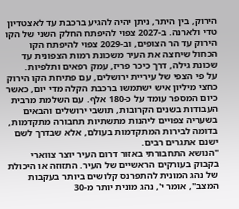הירוק, בין היתר, ניתן יהיה להגיע ברכבת עד לאצטדיון טדי ולארנה. ב-2027 צפוי להיפתח החלק השני של הקו הירוק עד הר הצופים, וב-2029 צפוי להיפתח הקו הכחול שיחצה את העיר משכונת רמות הצפונית עד שכונת גילה, דרך כיכר פריז, עמק רפאים ותלפיות.
על פי הצפי של עיריית ירושלים, עם פתיחת הקו הירוק כחצי מיליון איש ישתמשו ברכבת הקלה מדי יום, כאשר כיום המספר עומד על כ-180 אלף. עם השלמת מרבית העבודות בשנים הקרובות, תושבי ירושלים והבאים בשעריה צפויים ליהנות מתשתיות תחבורה מתקדמות, בדומה לבירות המתקדמות בעולם, אלא שבדרך לשם ישנם אתגרים רבים.
"הנושא התחבורתי באזור דרום העיר יוצר צווארי בקבוק בעורקים הראשיים של העיר. התזוזה או היכולת של נהג המונית להתפרנס קלושים ביותר בעקבות המצב", אומר י', נהג מונית יותר מ-30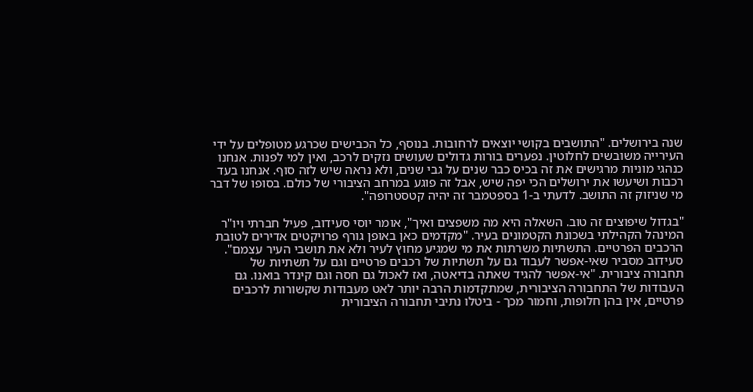שנה בירושלים. "התושבים בקושי יוצאים לרחובות. בנוסף, כל הכבישים שכרגע מטופלים על ידי העירייה משובשים לחלוטין. נפערים בורות גדולים שעושים נזקים לרכב, ואין למי לפנות. אנחנו כנהגי מוניות מרגישים את זה בכיס כבר שנים על גבי שנים, ולא נראה שיש לזה סוף. אנחנו בעד רכבות ושיעשו את ירושלים הכי יפה שיש, אבל זה פוגע במרחב הציבורי של כולם. בסופו של דבר מי שניזוק זה התושב. לדעתי ב-1 בספטמבר זה יהיה קטסטרופה".

"בגדול שיפוצים זה טוב. השאלה היא מה משפצים ואיך", אומר יוסי סעידוב, פעיל חברתי ויו"ר המינהל הקהילתי בשכונת הקטמונים בעיר. "מקדמים כאן באופן גורף פרויקטים אדירים לטובת הרכבים הפרטיים. התשתיות משרתות את מי שמגיע מחוץ לעיר ולא את תושבי העיר עצמם".
סעידוב מסביר שאי-אפשר לעבוד גם על תשתיות של רכבים פרטיים וגם על תשתיות של תחבורה ציבורית. "אי-אפשר להגיד שאתה בדיאטה, ואז לאכול גם חסה וגם קינדר בואנו. גם העבודות של התחבורה הציבורית, שמתקדמות הרבה יותר לאט מעבודות שקשורות לרכבים פרטיים, אין בהן חלופות, וחמור מכך - ביטלו נתיבי תחבורה הציבורית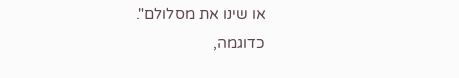או שינו את מסלולם".
כדוגמה,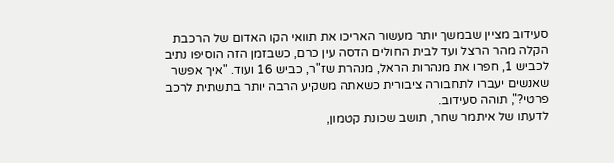סעידוב מציין שבמשך יותר מעשור האריכו את תוואי הקו האדום של הרכבת הקלה מהר הרצל ועד לבית החולים הדסה עין כרם, כשבזמן הזה הוסיפו נתיב לכביש 1, חפרו את מנהרות הראל, מנהרת שז"ר, כביש 16 ועוד. "איך אפשר שאנשים יעברו לתחבורה ציבורית כשאתה משקיע הרבה יותר בתשתית לרכב פרטי?", תוהה סעידוב.
לדעתו של איתמר שחר, תושב שכונת קטמון,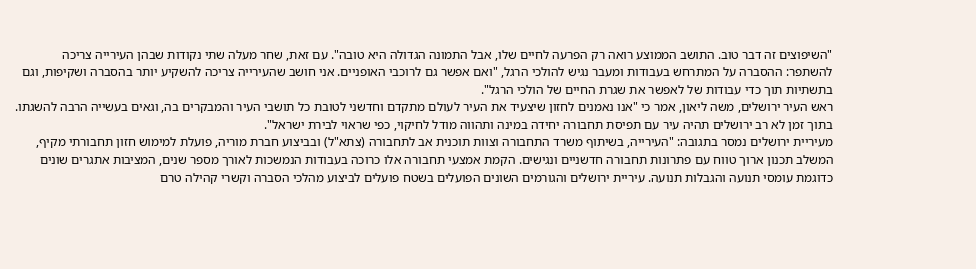"השיפוצים זה דבר טוב. התושב הממוצע רואה רק הפרעה לחיים שלו, אבל התמונה הגדולה היא טובה". עם זאת, שחר מעלה שתי נקודות שבהן העירייה צריכה להשתפר: ההסברה על המתרחש בעבודות ומעבר נגיש להולכי הרגל, "ואם אפשר גם לרוכבי האופניים. אני חושב שהעירייה צריכה להשקיע יותר בהסברה ושקיפות, וגם בתשתיות תוך כדי עבודות של לאפשר את שגרת החיים של הולכי הרגל".
ראש העיר ירושלים, משה ליאון, אמר כי "אנו נאמנים לחזון שיצעיד את העיר לעולם מתקדם וחדשני לטובת כל תושבי העיר והמבקרים בה, וגאים בעשייה הרבה להשגתו. בתוך זמן לא רב ירושלים תהיה עיר עם תפיסת תחבורה יחידה במינה ותהווה מודל לחיקוי, כפי שראוי לבירת ישראל".
מעיריית ירושלים נמסר בתגובה: "העירייה, בשיתוף משרד התחבורה וצוות תוכנית אב לתחבורה (צתא"ל) ובביצוע חברת מוריה, פועלת למימוש חזון תחבורתי מקיף, המשלב תכנון ארוך טווח עם פתרונות תחבורה חדשניים ונגישים. הקמת אמצעי תחבורה אלו כרוכה בעבודות הנמשכות לאורך מספר שנים, המציבות אתגרים שונים כדוגמת עומסי תנועה והגבלות תנועה. עיריית ירושלים והגורמים השונים הפועלים בשטח פועלים לביצוע מהלכי הסברה וקשרי קהילה טרם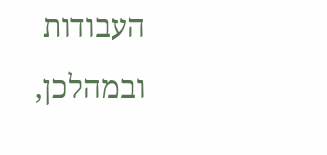העבודות ובמהלכן,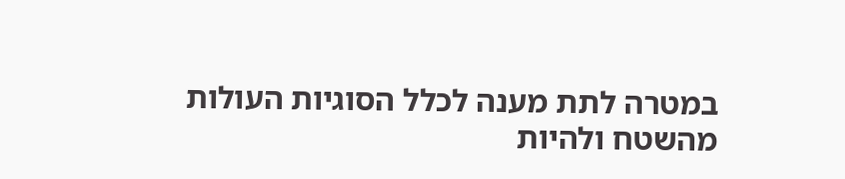במטרה לתת מענה לכלל הסוגיות העולות מהשטח ולהיות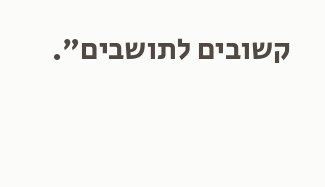קשובים לתושבים".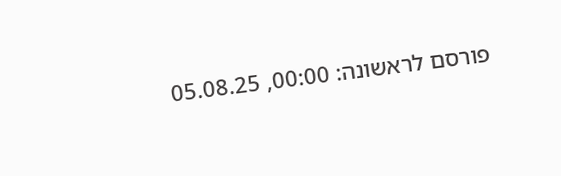פורסם לראשונה: 00:00, 05.08.25